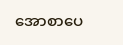အောစာပေ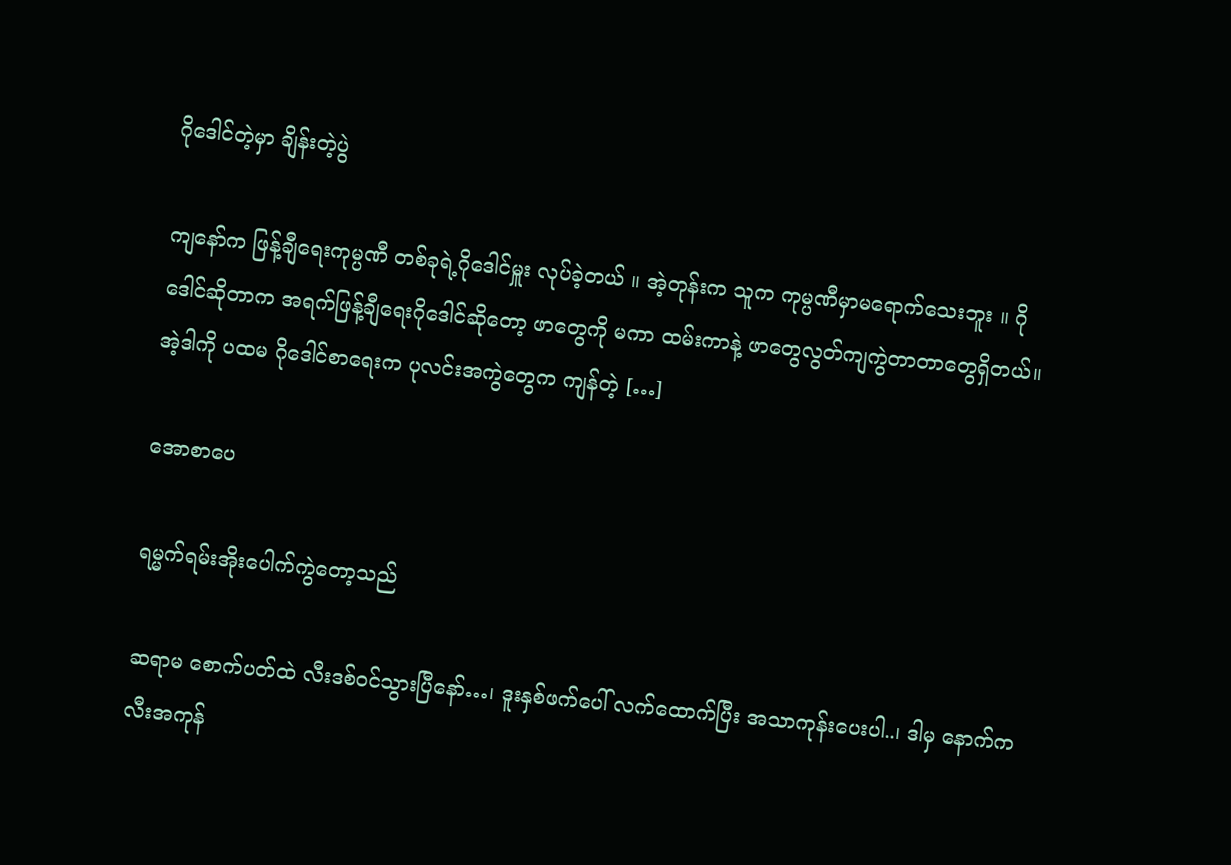ဂိုဒေါင်တဲ့မှာ ချိန်းတဲ့ပွဲ

ကျနော်က ဖြန့်ချီရေးကုမ္ပဏီ တစ်ခုရဲ့ဂိုဒေါင်မှူး လုပ်ခဲ့တယ် ။ အဲ့တုန်းက သူက ကုမ္ပဏီမှာမရောက်သေးဘူး ။ ဂိုဒေါင်ဆိုတာက အရက်ဖြန့်ချီရေးဂိုဒေါင်ဆိုတော့ ဖာတွေကို မကာ ထမ်းကာနဲ့ ဖာတွေလွတ်ကျကွဲတာတာတွေရှိတယ်။ အဲ့ဒါကို ပထမ ဂိုဒေါင်စာရေးက ပုလင်းအကွဲတွေက ကျန်တဲ့ […]

အောစာပေ

ရမ္မက်ရမ်းအိုးပေါက်ကွဲတော့သည်

ဆရာမ စောက်ပတ်ထဲ လီးဒစ်ဝင်သွားပြီနော်…၊ ဒူးနှစ်ဖက်ပေါ် လက်ထောက်ပြီး အသာကုန်းပေးပါ..၊ ဒါမှ နောက်က လီးအကုန်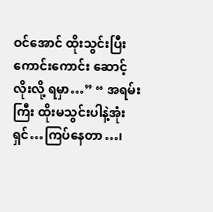ဝင်အောင် ထိုးသွင်းပြီး ကောင်းကောင်း ဆောင့်လိုးလို့ ရမှာ…” “ အရမ်းကြီး ထိုးမသွင်းပါနဲ့အုံး ရှင်…ကြပ်နေတာ…၊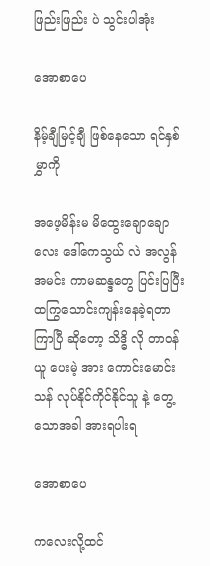ဖြည်းဖြည်း ပဲ သွင်းပါအုံး

အောစာပေ

နိမ့်ချီမြင့်ချီ ဖြစ်နေသော ရင်နှစ်မွှာကို

အဖေ့မိန်းမ မိထွေးချောချောလေး ဒေါ်ကေသွယ် လဲ အလွန်အမင်း ကာမဆန္ဒတွေ ပြင်းပြပြီး ထကြွသောင်းကျန်းနေခဲ့ရတာ ကြာပြီ ဆိုတော့ သိဒ္ဓိ လို တာဝန်ယူ ပေးမဲ့ အား ကောင်းမောင်းသန် လုပ်နိုင်ကိုင်နိုင်သူ နဲ့ တွေ့သောအခါ အားရပါးရ

အောစာပေ

ကလေးလို့ထင်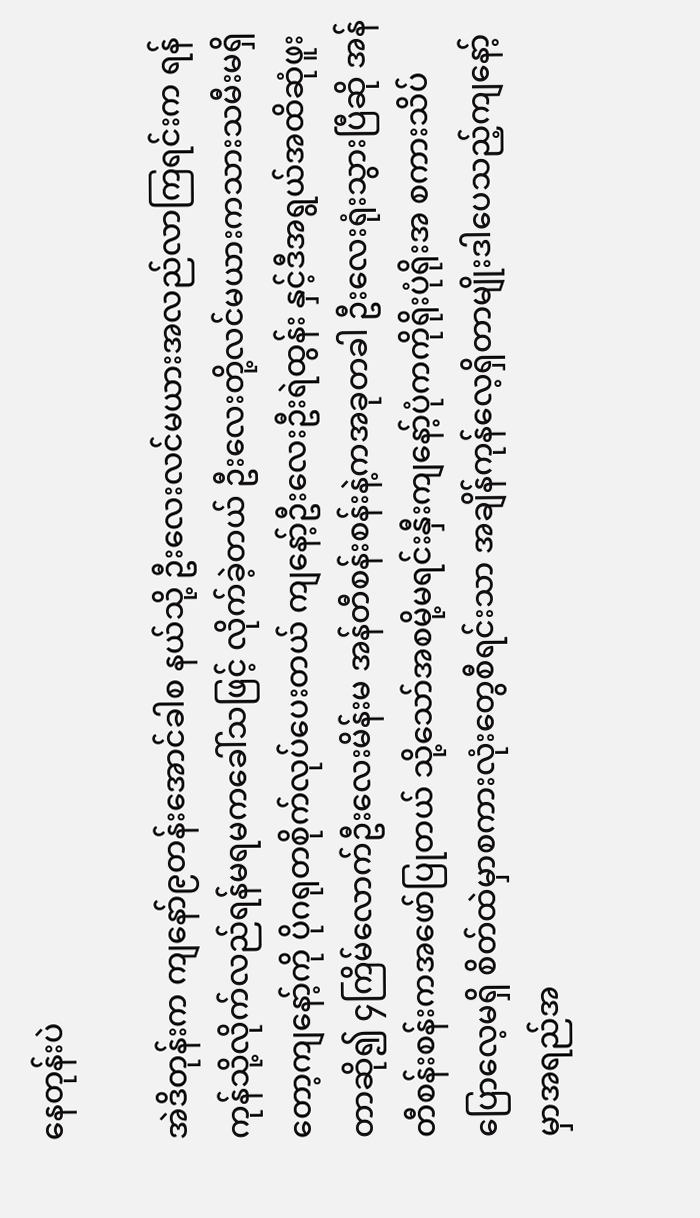နေတုန်းပဲ

အဲဒိတုန်းက ကျနော်၉တန်းအောင်ခါစ နယ်သို့ ဦးလေးလင်မယားအလည်လာကြရင်းက ရန်ကုန်သို့လိုက်လည်ရန်မရမကခေါ်သဖြင့် လိုက်ခဲ့တယ် ဦးလေးတို့လင်မယားကသားသမီးမရှိတော့ကျနော့်ကို ပိုဂရုတစိုက်လုပ်ပေးတယ် ကျနော့်ဦးလေးဦးရဲထွန်း နှင့်ဒီအရွယ်အထိဆုံဖူးတာဆို၍ ၄ကြိမ်လောက်ဦးလေးမိန်းမ အန်တီစန်းစန်းနဲ့ကအခုတခါ ဦးလေးရုံးသွားပြီဆို အန်တီစန်းစန်းကအဖော်ပြုတယ် သို့သော်အစမို့မရင်းနှီးကျနော့်ပုံကကိုရိုးပုံရိုးအ စကားသိပ်ပြောလေ့မရှိ စိတ်ထဲမှာစကားလုံးတွေစီရင်းသာ အချိန်ကုန်လေ့ရှိတာမျိုးဒါပေသည့်ကျနော့်မှာအရည်အ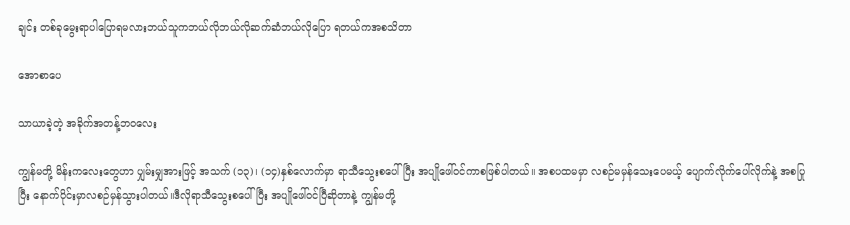ချင်း တစ်ခုမွေးရာပါပြောရမလားဘယ်သူကဘယ်လိုဘယ်လိုဆက်ဆံဘယ်လိုပြော ရတယ်ကအစသိတာ

အောစာပေ

သာယာခဲ့တဲ့ အခိုက်အတန့်ဘ၀လေး

ကျွန်မတို့ မိန်းကလေးတွေဟာ ပျှမ်းမျှအားဖြင့် အသက် (၁၃)၊ (၁၄)နှစ်လောက်မှာ ရာသီသွေးစပေါ်ပြီး အပျိုဖေါ်ဝင်ကာစဖြစ်ပါတယ်။ အစပထမမှာ လစဉ်မမှန်သေးပေမယ့် ပျောက်လိုက်ပေါ်လိုက်နဲ့ အစပြုပြီး နောက်ပိုင်းမှာလစဉ်မှန်သွားပါတယ်။ဒီလိုရာသီသွေးစပေါ်ပြီး အပျိုဖေါ်ဝင်ပြီဆိုတာနဲ့ ကျွန်မတို့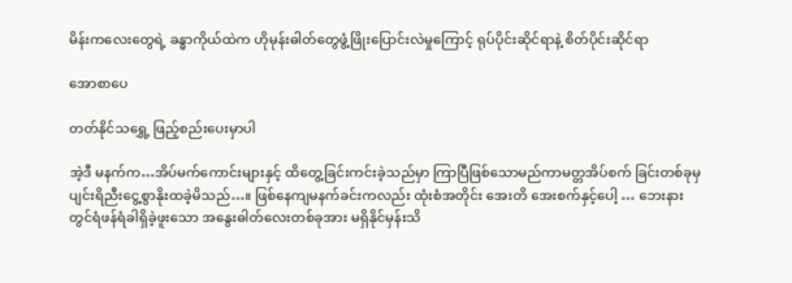မိန်းကလေးတွေရဲ့ ခန္ဓာကိုယ်ထဲက ဟိုမုန်းဓါတ်တွေဖွံ့ဖြိုးပြောင်းလဲမှုကြောင့် ရုပ်ပိုင်းဆိုင်ရာနဲ့ စိတ်ပိုင်းဆိုင်ရာ

အောစာပေ

တတ်နိုင်သရွှေ့ ဖြည့်စည်းပေးမှာပါ

အဲ့ဒီ မနက်က…အိပ်မက်ကောင်းများနှင့် ထိတွေ့ခြင်းကင်းခဲ့သည်မှာ ကြာပြီဖြစ်သောမည်ကာမတ္တအိပ်စက် ခြင်းတစ်ခုမှ ပျင်းရိညီးငွေ့စွာနိုးထခဲ့မိသည်…။ ဖြစ်နေကျမနက်ခင်းကလည်း ထုံးစံအတိုင်း အေးတိ အေးစက်နှင့်ပေါ့ … ဘေးနားတွင်ရံဖန်ရံခါရှိခဲ့ဖူးသော အနွေးဓါတ်လေးတစ်ခုအား မရှိနိုင်မှန်းသိ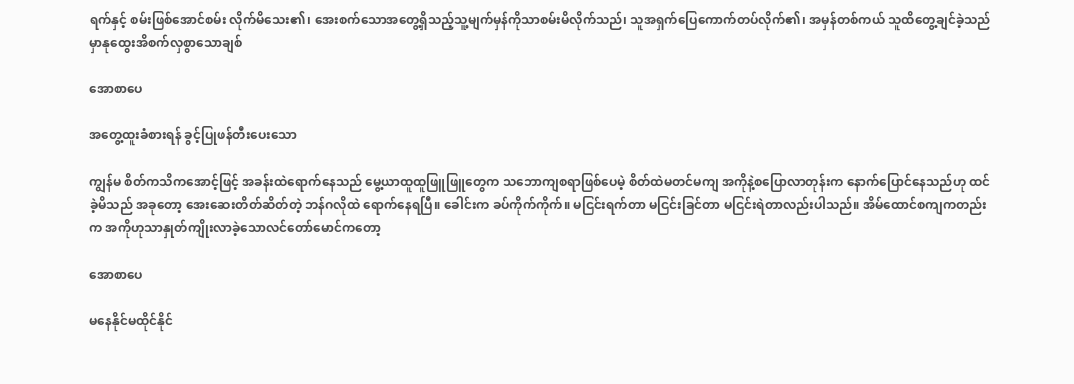ရက်နှင့် စမ်းဖြစ်အောင်စမ်း လိုက်မိသေး၏၊ အေးစက်သောအတွေ့ရှိသည့်သူ့မျက်မှန်ကိုသာစမ်းမိလိုက်သည်၊ သူအရှက်ပြေကောက်တပ်လိုက်၏၊ အမှန်တစ်ကယ် သူထိတွေ့ချင်ခဲ့သည်မှာနုထွေးအိစက်လှစွာသောချစ်

အောစာပေ

အတွေ့ထူးခံစားရန် ခွင့်ပြုဖန်တီးပေးသော

ကျွန်မ စိတ်ကသိကအောင့်ဖြင့် အခန်းထဲရောက်နေသည် မွေ့ယာထူထူဖြူဖြူတွေက သဘောကျစရာဖြစ်ပေမဲ့ စိတ်ထဲမတင်မကျ အကိုနဲ့စပြောလာတုန်းက နောက်ပြောင်နေသည်ဟု ထင်ခဲ့မိသည် အခုတော့ အေးဆေးတိတ်ဆိတ်တဲ့ ဘန်ဂလိုထဲ ရောက်နေရပြီ။ ခေါင်းက ခပ်ကိုက်ကိုက်။ မငြင်းရက်တာ မငြင်းခြင်တာ မငြင်းရဲတာလည်းပါသည်။ အိမ်ထောင်စကျကတည်းက အကိုဟုသာနှုတ်ကျိုးလာခဲ့သောလင်တော်မောင်ကတော့

အောစာပေ

မနေနိုင်မထိုင်နိုင်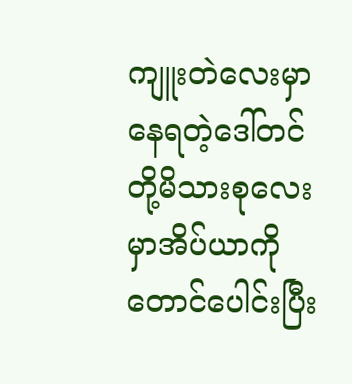ကျူးတဲလေးမှာနေရတဲ့ဒေါ်တင်တို့မိသားစုလေးမှာအိပ်ယာကိုတောင်ပေါင်းပြီး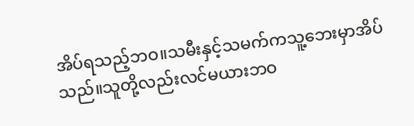အိပ်ရသည့်ဘဝ။သမီးနှင့်သမက်ကသူ့ဘေးမှာအိပ်သည်။သူတို့လည်းလင်မယားဘဝ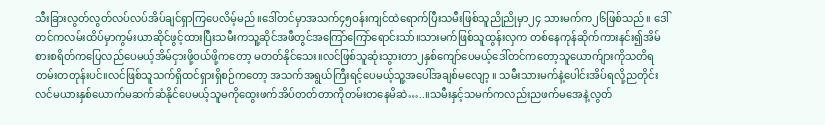သီးခြားလွတ်လွတ်လပ်လပ်အိပ်ချင်ရှာကြပေလိမ့်မည်။ဒေါ်တင်မှာအသက်၄၅ဝန်းကျင်ထဲရောက်ပြီးသမီးဖြစ်သူညိုညိုမှာ၂၄ သားမက်က၂၆ဖြစ်သည်။ ဒေါ်တင်ကလမ်းထိပ်မှာကွမ်းယာဆိုင်ဖွင့်ထားပြီးသမီးကသူ့ဆိုင်အဖီတွင်အကြော်ကြော်ရောင်းသာ်။သားမက်ဖြစ်သူထွန်းလှက တစ်နေကုန်ဆိုက်ကားနင်း၍အိမ်စားစရိတ်ကပြေလည်ပေမယ့်အိမ်ငှားဖို့ဝယ်ဖို့ကတော့ မတတ်နိုင်သေး။လင်ဖြစ်သူဆုံးသွားတာ၂နှစ်ကျော်ပေမယ့်ဒေါ်တင်ကတော့သူယောက်ျားကိုသတိရတမ်းတတုန်းပင်။လင်ဖြစ်သူသက်ရှိထင်ရှားရှိစဉ်ကတော့ အသက်အရွယ်ကြီးရင့်ပေမယ့်သူ့အပေါ်အချစ်မလျော့ ။ သမီးသားမက်နဲ့ပေါင်းအိပ်ရလို့ညတိုင်းလင်မယားနှစ်ယောက်မဆက်ဆံနိုင်ပေမယ့်သူမကိုထွေးဖက်အိပ်တတ်တာကိုတမ်းတနေမိဆဲ…..။သမီးနှင့်သမက်ကလည်းညဖက်မအေနဲ့လွတ်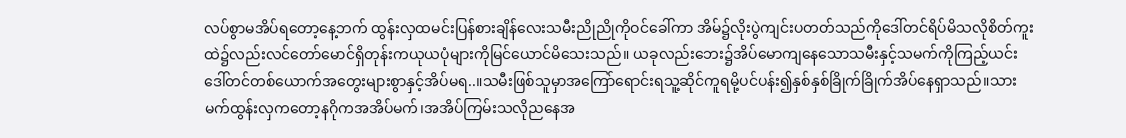လပ်စွာမအိပ်ရတော့နေ့ဘက် ထွန်းလှထမင်းပြန်စားချိန်လေးသမီးညိုညိုကိုဝင်ခေါ်ကာ အိမ်၌လိုးပွဲကျင်းပတတ်သည်ကိုဒေါ်တင်ရိပ်မိသလိုစိတ်ကူးထဲ၌လည်းလင်တော်မောင်ရှိတုန်းကယုယပုံများကိုမြင်ယောင်မိသေးသည်။ ယခုလည်းဘေး၌အိပ်မောကျနေသောသမီးနှင့်သမက်ကိုကြည့်ယင်းဒေါ်တင်တစ်ယောက်အတွေးများစွာနှင့်အိပ်မရ..။သမီးဖြစ်သူမှာအကြော်ရောင်းရသူ့ဆိုင်ကူရမို့ပင်ပန်း၍နှစ်နှစ်ခြိုက်ခြိုက်အိပ်နေရှာသည်။သားမက်ထွန်းလှကတော့နဂိုကအအိပ်မက်၊အအိပ်ကြမ်းသလိုညနေအ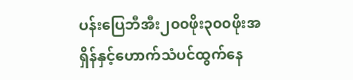ပန်းပြေဘီအီး၂၀၀ဖိုး၃၀၀ဖိုးအရှိန်နှင့်ဟောက်သံပင်ထွက်နေ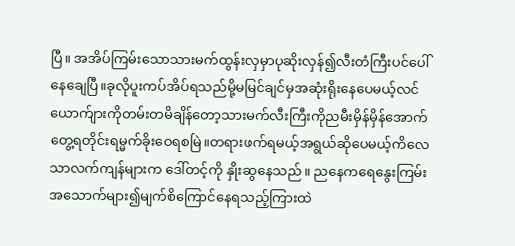ပြီ။ အအိပ်ကြမ်းသောသားမက်ထွန်းလှမှာပုဆိုးလှန်၍လီးတံကြီးပင်ပေါ်နေချေပြီ။ခုလိုပူးကပ်အိပ်ရသည်မို့မမြင်ချင်မှအဆုံးရိုးနေပေမယ့်လင်ယောက်ျားကိုတမ်းတမိချိန်တော့သားမက်လီးကြီးကိုညမီးမှိန်မှိန်အောက်တွေ့ရတိုင်းရမ္မက်ခိုးဝေရစမြဲ။တရားဖက်ရမယ့်အရွယ်ဆိုပေမယ့်ကိလေသာလက်ကျန်များက ဒေါ်တင့်ကို နှိုးဆွနေသည်။ ညနေကရေနွေးကြမ်းအသောက်များ၍မျက်စိကြောင်နေရသည့်ကြားထဲ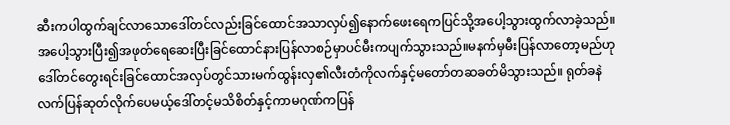ဆီးကပါထွက်ချင်လာသောဒေါ်တင်လည်းခြင်ထောင်အသာလှပ်၍နောက်ဖေးရေကပြင်သို့အပေါ့သွားထွက်လာခဲ့သည်။ အပေါ့သွားပြီး၍အဖုတ်ရေဆေးပြီးခြင်ထောင်နားပြန်လာစဉ်မှာပင်မီးကပျက်သွားသည်။မနက်မှမီးပြန်လာတော့မည်ဟုဒေါ်တင်တွေးရင်းခြင်ထောင်အလှပ်တွင်သားမက်ထွန်းလှ၏လီးတံကိုလက်နှင့်မတော်တဆခတ်မိသွားသည်။ ရုတ်ခနဲလက်ပြန်ဆုတ်လိုက်ပေမယ့်ဒေါ်တင့်မသိစိတ်နှင့်ကာမဂုဏ်ကပြန်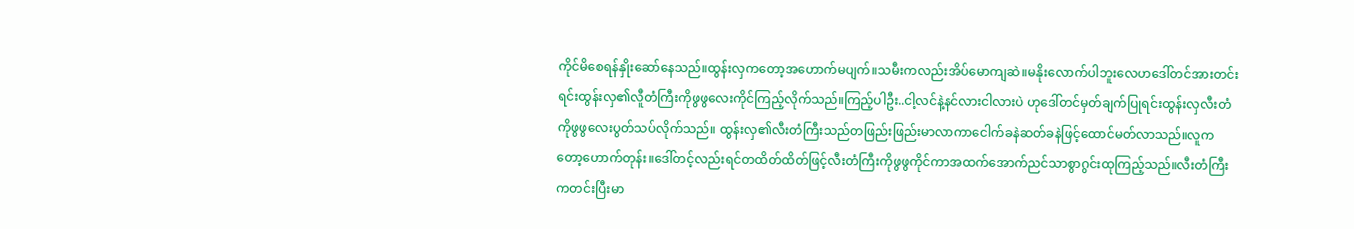ကိုင်မိစေရန်နှိုးဆော်နေသည်။ထွန်းလှကတော့အဟောက်မပျက်။သမီးကလည်းအိပ်မောကျဆဲ။မနိုးလောက်ပါဘူးလေဟဒေါ်တင်အားတင်းရင်းထွန်းလှ၏လီူတံကြီးကိုဖွဖွလေးကိုင်ကြည့်လိုက်သည်။ကြည့်ပါဦး..ငါ့လင်နဲ့နင်လားငါလားပဲ ဟုဒေါ်တင်မှတ်ချက်ပြုရင်းထွန်းလှလီးတံကိုဖွဖွလေးပွတ်သပ်လိုက်သည်။ ထွန်းလှ၏လီးတံကြီးသည်တဖြည်းဖြည်းမာလာကာငေါက်ခနဲဆတ်ခနဲဖြင့်ထောင်မတ်လာသည်။လူကတော့ဟောက်တုန်း။ဒေါ်တင့်လည်းရင်တထိတ်ထိတ်ဖြင့်လီးတံကြီးကိုဖွဖွကိုင်ကာအထက်အောက်ညင်သာစွာဂွင်းထုကြည့်သည်။လီးတံကြီးကတင်းပြီးမာ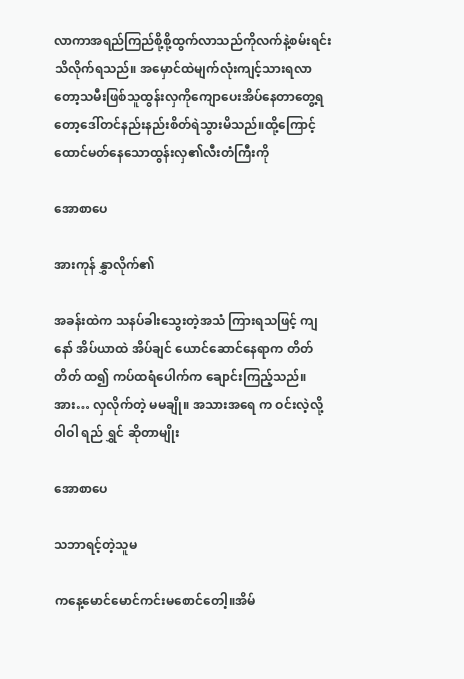လာကာအရည်ကြည်စို့စို့ထွက်လာသည်ကိုလက်နဲ့စမ်းရင်းသိလိုက်ရသည်။ အမှောင်ထဲမျက်လုံးကျင့်သားရလာတော့သမီးဖြစ်သူထွန်းလှကိုကျောပေးအိပ်နေတာတွေ့ရတော့ဒေါ်တင်နည်းနည်းစိတ်ရဲသွားမိသည်။ထို့ကြောင့်ထောင်မတ်နေသောထွန်းလှ၏လီးတံကြီးကို

အောစာပေ

အားကုန် နွှာလိုက်၏

အခန်းထဲက သနပ်ခါးသွေးတဲ့အသံ ကြားရသဖြင့် ကျနော် အိပ်ယာထဲ အိပ်ချင် ယောင်ဆောင်နေရာက တိတ်တိတ် ထ၍ ကပ်ထရံပေါက်က ချောင်းကြည့်သည်။ အား… လှလိုက်တဲ့ မမချို။ အသားအရေ က ဝင်းလဲ့လို့ဝါဝါ ရည် ရွှင် ဆိုတာမျိုး

အောစာပေ

သဘာရင့်တဲ့သူမ

ကနေ့မောင်မောင်ကင်းမစောင်တေါ့။အိမ်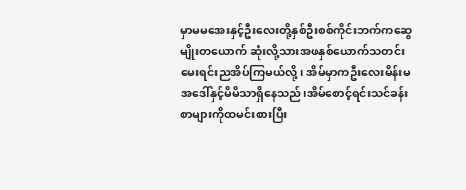မှာမမအေးနှင့်ဦးလေးတို့နှစ်ဦးစစ်ကိုင်းဘက်ကဆွေမျိုးတယောက် ဆုံးလို့သားအဖနှစ်ယောက်သတင်းမေးရင်းညအိပ်ကြမယ်လို့၊ အိမ်မှာကဦးလေးမိန်းမအဒေါ်နှင့်မိမိသာရှိနေသည်၊အိမ်စောင့်ရင်းသင်ခန်းစာများကိုထမင်းစားပြီး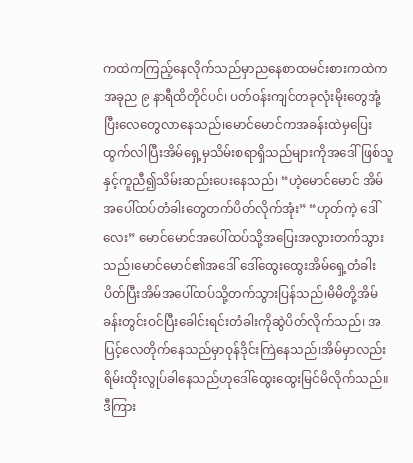ကထဲကကြည့်နေလိုက်သည်မှာညနေစာထမင်းစားကထဲကအခုည ၉ နာရီထိတိုင်ပင်၊ ပတ်ဝန်းကျင်တခုလုံးမိုးတွေအုံ့ပြီးလေတွေလာနေသည်၊မောင်မောင်ကအခန်းထဲမှပြေးထွက်လါပြီးအိမ်ရှေ့မှသိမ်းစရာရှိသည်များကိုအဒေါ်ဖြစ်သူနှင့်ကူညီ၍သိမ်းဆည်းပေးနေသည်၊ “ဟဲ့မောင်မောင် အိမ်အပေါ်ထပ်တံခါးတွေတက်ပိတ်လိုက်အုံး” “ဟုတ်ကဲ့ ဒေါ်လေး” မောင်မောင်အပေါ်ထပ်သို့အပြေးအလွားတက်သွားသည်၊မောင်မောင်၏အဒေါ် ဒေါ်ထွေးထွေးအိမ်ရှေ့တံခါး ပိတ်ပြီးအိမ်အပေါ်ထပ်သို့တက်သွားပြန်သည်၊မိမိတို့အိမ်ခန်းတွင်းဝင်ပြီးခေါင်းရင်းတံခါးကိုဆွဲပိတ်လိုက်သည်၊ အပြင့်လေတိုက်နေသည်မှာဝုန်ဒိုင်းကြဲနေသည်၊အိမ်မှာလည်းရိမ်းထိုးလွုပ်ခါနေသည်ဟုဒေါ်ထွေးထွေးမြင်မိလိုက်သည်။ ဒီကြား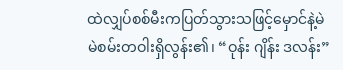ထဲလျှပ်စစ်မီးကပြတ်သွားသဖြင့်မှောင်နဲ့မဲမဲစမ်းတဝါးရှိလွန်း၏၊ “ဝုန်း ဂျိန်း ဒလန်း”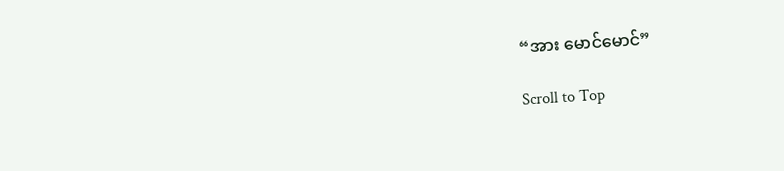“အား မောင်မောင်”

Scroll to Top